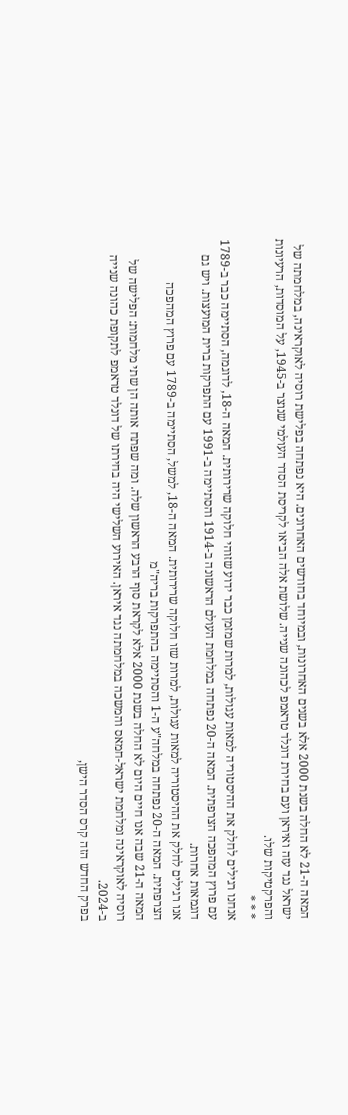המאה ה-21 לא החלה בשנת 2000 אלא בשנים האחרונות, ובמיוחד בחודשים האחרונים. היא נפתחה בפלישת רוסיה לאוקראינה, במלחמתה של ישראל נגד עזה ואיראן ועם בחירת דונלד טראמפ לכהונה שנייה. שלושת אלה הביאו לקריסת הסדר העולמי שנוצר ב-1945, על המוסדות, הרעיונות והפרקטיקות שלו.
* * *
אנחנו רגילים לחלק את ההיסטוריה למאות עגולות, למרות שמזמן כבר ידוע שזוהי חלוקה שרירותית. המאה ה-18, לדוגמה, הסתיימה כבר ב-1789 עם פרוץ המהפכה הצרפתית. המאה ה-20 נפתחה במלחמת העולם הראשונה ב-1914 והסתיימה ב-1991 עם התפרקות ברית המועצות. ויש גם דוגמאות אחרות.
אנו רגילים לחלק את ההיסטוריה למאות עגולות, למרות שזו חלוקה שרירותית. המאה ה-18, למשל, הסתיימה ב-1789 עם פרוץ המהפכה הצרפתית. המאה ה-20 נפתחה במלחה"ע ה-1 והסתיימה בהתפרקות בריה"מ
המאה ה-21 שבה אנו חיים היום לא החלה בשנת 2000 אלא לקראת סוף הרבע הראשון שלה. ומה שפתח אותה הן שתי מלחמות: הפלישה של רוסיה לאוקראינה ומלחמת ישראל-חמאס והמשכה במלחמתה נגד איראן. האירוע השלישי היה בחירתו של דונלד טראמפ לתקופת כהונה שנייה ב-2024.
בפרק החדש הזה קרס הסדר הישן,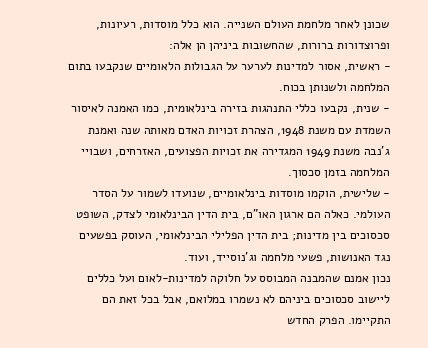שכונן לאחר מלחמת העולם השנייה. הוא כלל מוסדות, רעיונות, ופרוצדורות ברורות, שהחשובות ביניהן הן אלה:
- ראשית, אסור למדינות לערער על הגבולות הלאומיים שנקבעו בתום המלחמה ולשנותן בכוח.
- שנית, נקבעו כללי התנהגות בזירה בינלאומית, כמו האמנה לאיסור השמדת עם משנת 1948, הצהרת זכויות האדם מאותה שנה ואמנת ג'נבה משנת 1949 המגדירה את זכויות הפצועים, האזרחים, ושבויי המלחמה בזמן סכסוך.
- שלישית, הוקמו מוסדות בינלאומיים, שנועדו לשמור על הסדר העולמי. כאלה הם ארגון האו"ם, בית הדין הבינלאומי לצדק, השופט סכסוכים בין מדינות; בית הדין הפלילי הבינלאומי, העוסק בפשעים נגד האנושות, פשעי מלחמה וג'נוסייד, ועוד.
נכון אמנם שהמבנה המבוסס על חלוקה למדינות-לאום ועל כללים ליישוב סכסוכים ביניהם לא נשמרו במלואם, אבל בכל זאת הם התקיימו. הפרק החדש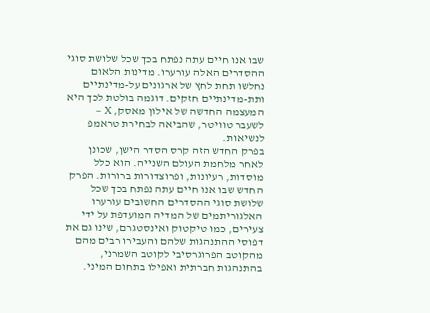שבו אנו חיים עתה נפתח בכך שכל שלושת סוגי ההסדרים האלה עורערו. מדינות הלאום נחלשו תחת לחץ של ארגונים על-מדינתיים ותת-מדינתיים חזקים. דוגמה בולטת לכך היא המעצמה החדשה של אילון מאסק, X – לשעבר טוויטר, שהביאה לבחירת טראמפ לנשיאות.
בפרק החדש הזה קרס הסדר הישן, שכונן לאחר מלחמת העולם השנייה. הוא כלל מוסדות, רעיונות, ופרוצדורות ברורות. הפרק החדש שבו אנו חיים עתה נפתח בכך שכל שלושת סוגי ההסדרים החשובים עורערו
האלגוריתמים של המדיה המועדפת על ידי צעירים, כמו טיקטוק ואינסטגרם, שינו גם את דפוסי ההתנהגות שלהם והעבירו רבים מהם מהקוטב הפרוגרסיבי לקוטב השמרני, בהתנהגות חברתית ואפילו בתחום המיני.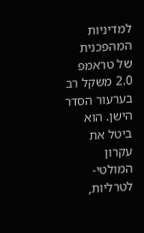למדיניות המהפכנית של טראמפ 2.0 משקל רב בערעור הסדר הישן. הוא ביטל את עקרון המולטי-לטרליות,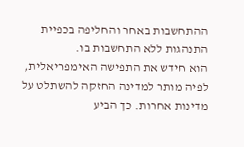ההתחשבות באחר והחליפה בכפיית התנהגות ללא התחשבות בו.
הוא חידש את התפישה האימפריאלית, לפיה מותר למדינה החזקה להשתלט על מדינות אחרות. כך הביע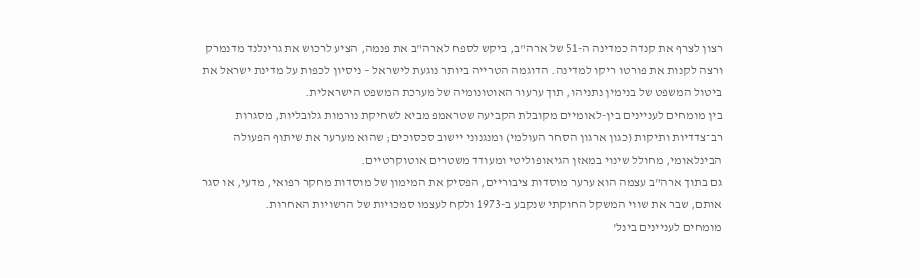רצון לצרף את קנדה כמדינה ה-51 של ארה"ב, ביקש לספח לארה"ב את פנמה, הציע לרכוש את גרינלנד מדנמרק ורצה לקנות את פורטו ריקו למדינה. הדוגמה הטרייה ביותר נוגעת לישראל – ניסיון לכפות על מדינת ישראל את ביטול המשפט של בנימין נתניהו, תוך ערעור האוטונומיה של מערכת המשפט הישראלית.
בין מומחים לעניינים בין-לאומיים מקובלת הקביעה שטראמפ מביא לשחיקת נורמות גלובליות, מסגרות רב־צדדיות ותיקות (כגון ארגון הסחר העולמי) ומנגנוני יישוב סכסוכים; שהוא מערער את שיתוף הפעולה הבינלאומי, מחולל שינוי במאזן הגיאופוליטי ומעודד משטרים אוטוקרטיים.
גם בתוך ארה"ב עצמה הוא ערער מוסדות ציבוריים, הפסיק את המימון של מוסדות מחקר רפואי, מדעי, או סגר אותם, שבר את שווי המשקל החוקתי שנקבע ב-1973 ולקח לעצמו סמכויות של הרשויות האחרות.
מומחים לעניינים בינל'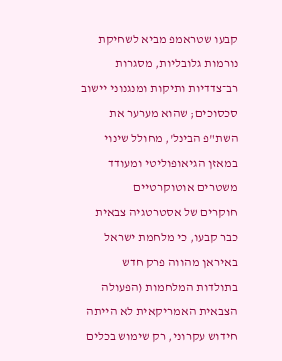קבעו שטראמפ מביא לשחיקת נורמות גלובליות, מסגרות רב־צדדיות ותיקות ומנגנוני יישוב סכסוכים; שהוא מערער את השת"פ הבינל', מחולל שינוי במאזן הגיאופוליטי ומעודד משטרים אוטוקרטיים
חוקרים של אסטרטגיה צבאית כבר קבעו, כי מלחמת ישראל באיראן מהווה פרק חדש בתולדות המלחמות (הפעולה הצבאית האמריקאית לא הייתה חידוש עקרוני, רק שימוש בכלים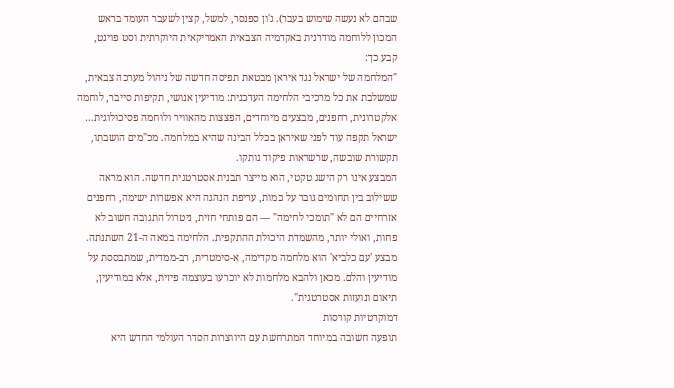שבהם לא נעשה שימוש בעבר). ג'ון ספנסר, למשל, קצין לשעבר העומד בראש המכון ללוחמה מודרנית באקדמיה הצבאית האמריקאית היוקרתית וסט פוינט, קבע כך:
"המלחמה של ישראל נגד איראן מבטאת תפיסה חדשה של ניהול מערכה צבאית, שמשלבת את כל מרכיבי הלחימה העדכנית: מודיעין אנושי, תקיפות סייבר, לוחמה אלקטרונית, רחפנים, מבצעים מיוחדים, הפצצות מהאוויר ולוחמה פסיכולוגית… ישראל תקפה עוד לפני שאיראן בכלל הבינה שהיא במלחמה. מכ"מים הושבתו, תקשורת שובשה, שרשראות פיקוד נותקו.
המבצע אינו רק הישג טקטי, הוא מייצר תבנית אסטרטגית חדשה. הוא מראה ששילוב בין תחומים גובר על כמות, עריפת הנהגה היא אפשרות ישימה, רחפנים אזרחיים הם לא "תומכי לחימה" — הם פותחי חזית, ניטרול התגובה חשוב לא פחות, ואולי יותר, מהשמדת היכולת ההתקפית. הלחימה במאה ה-21 השתנתה. מבצע 'עם כלביא' הוא מלחמה מקדימה, א-סימטרית, רב-ממדית, שמתבססת על מודיעין והלם. מכאן ולהבא מלחמות לא יוכרעו בעוצמה פיזית, אלא במודיעין, תיאום ונועזות אסטרטגית".
דמוקרטיות קורסות
תופעה חשובה במיוחד המתרחשת עם היווצרות הסדר העולמי החדש היא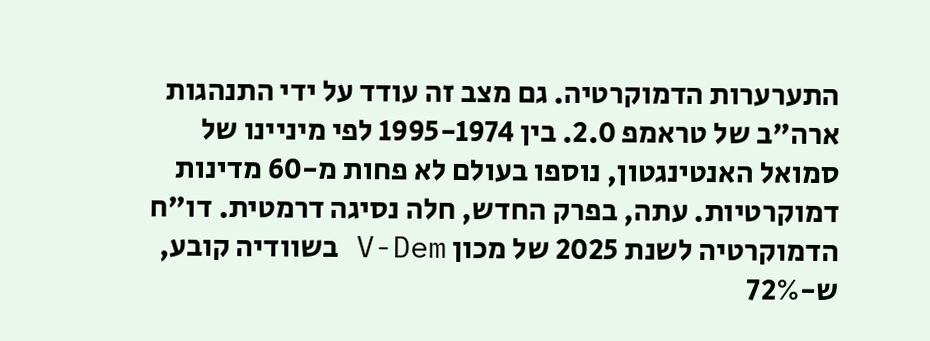התערערות הדמוקרטיה. גם מצב זה עודד על ידי התנהגות ארה"ב של טראמפ 2.0. בין 1995-1974 לפי מיניינו של סמואל האנטינגטון, נוספו בעולם לא פחות מ-60 מדינות דמוקרטיות. עתה, בפרק החדש, חלה נסיגה דרמטית. דו"ח הדמוקרטיה לשנת 2025 של מכון V-Dem בשוודיה קובע, ש-72%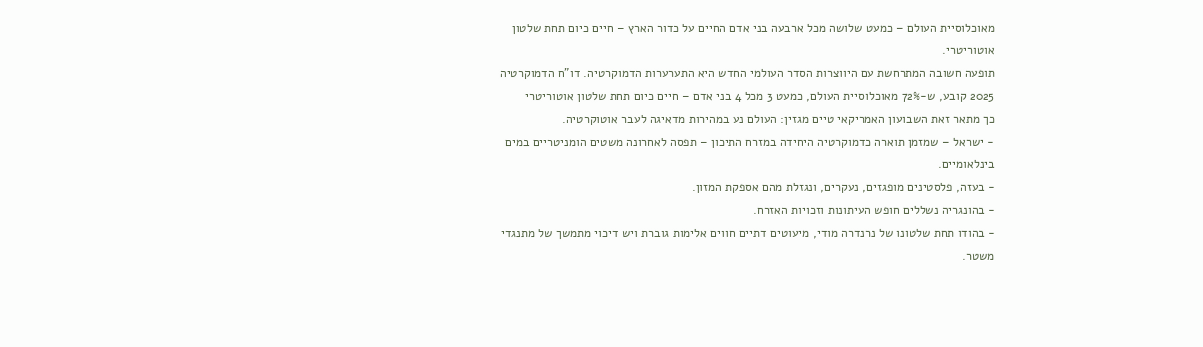מאוכלוסיית העולם – כמעט שלושה מכל ארבעה בני אדם החיים על כדור הארץ – חיים כיום תחת שלטון אוטוריטרי.
תופעה חשובה המתרחשת עם היווצרות הסדר העולמי החדש היא התערערות הדמוקרטיה. דו"ח הדמוקרטיה 2025 קובע, ש-72% מאוכלוסיית העולם, כמעט 3 מכל 4 בני אדם – חיים כיום תחת שלטון אוטוריטרי
כך מתאר זאת השבועון האמריקאי טיים מגזין: העולם נע במהירות מדאיגה לעבר אוטוקרטיה.
- ישראל – שמזמן תוארה כדמוקרטיה היחידה במזרח התיכון – תפסה לאחרונה משטים הומניטריים במים בינלאומיים.
- בעזה, פלסטינים מופגזים, נעקרים, ונגזלת מהם אספקת המזון.
- בהונגריה נשללים חופש העיתונות וזכויות האזרח.
- בהודו תחת שלטונו של נרנדרה מודי, מיעוטים דתיים חווים אלימות גוברת ויש דיכוי מתמשך של מתנגדי משטר.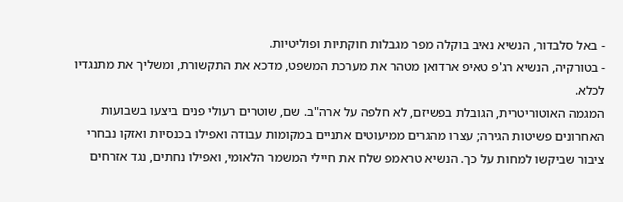- באל סלבדור, הנשיא נאיב בוקלה מפר מגבלות חוקתיות ופוליטיות.
- בטורקיה, הנשיא רג'פ טאיפ ארדואן מטהר את מערכת המשפט, מדכא את התקשורת, ומשליך את מתנגדיו לכלא.
המגמה האוטוריטרית, הגובלת בפשיזם, לא חלפה על ארה"ב. שם, שוטרים רעולי פנים ביצעו בשבועות האחרונים פשיטות הגירה; עצרו מהגרים ממיעוטים אתניים במקומות עבודה ואפילו בכנסיות ואזקו נבחרי ציבור שביקשו למחות על כך. הנשיא טראמפ שלח את חיילי המשמר הלאומי, ואפילו נחתים, נגד אזרחים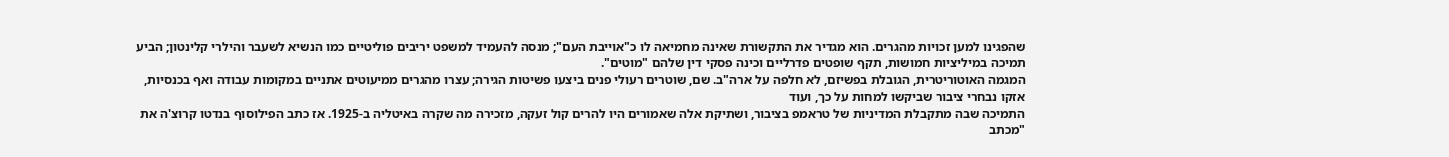שהפגינו למען זכויות מהגרים. הוא מגדיר את התקשורת שאינה מחמיאה לו כ"אוייבת העם"; מנסה להעמיד למשפט יריבים פוליטיים כמו הנשיא לשעבר והילרי קלינטון; הביע תמיכה במיליציות חמושות, תקף שופטים פדרליים וכינה פסקי דין שלהם "מוטים".
המגמה האוטוריטרית, הגובלת בפשיזם, לא חלפה על ארה"ב. שם, שוטרים רעולי פנים ביצעו פשיטות הגירה; עצרו מהגרים ממיעוטים אתניים במקומות עבודה ואף בכנסיות, אזקו נבחרי ציבור שביקשו למחות על כך, ועוד
התמיכה שבה מתקבלת המדיניות של טראמפ בציבור, ושתיקת אלה שאמורים היו להרים קול זעקה, מזכירה מה שקרה באיטליה ב-1925. אז כתב הפילוסוף בנדטו קרוצ'ה את "מכתב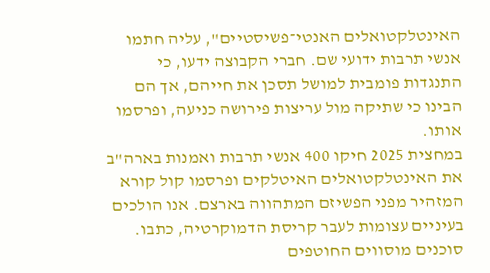האינטלקטואלים האנטי־פשיסטיים", עליה חתמו אנשי תרבות ידועי שם. חברי הקבוצה ידעו, כי התנגדות פומבית למושל תסכן את חייהם, אך הם הבינו כי שתיקה מול עריצות פירושה כניעה, ופרסמו אותו.
במחצית 2025 חיקו 400 אנשי תרבות ואמנות בארה"ב את האינטלקטואלים האיטלקים ופרסמו קול קורא המזהיר מפני הפשיזם המתהווה בארצם. אנו הולכים בעיניים עצומות לעבר קריסת הדמוקרטיה, כתבו. סוכנים מוסווים החוטפים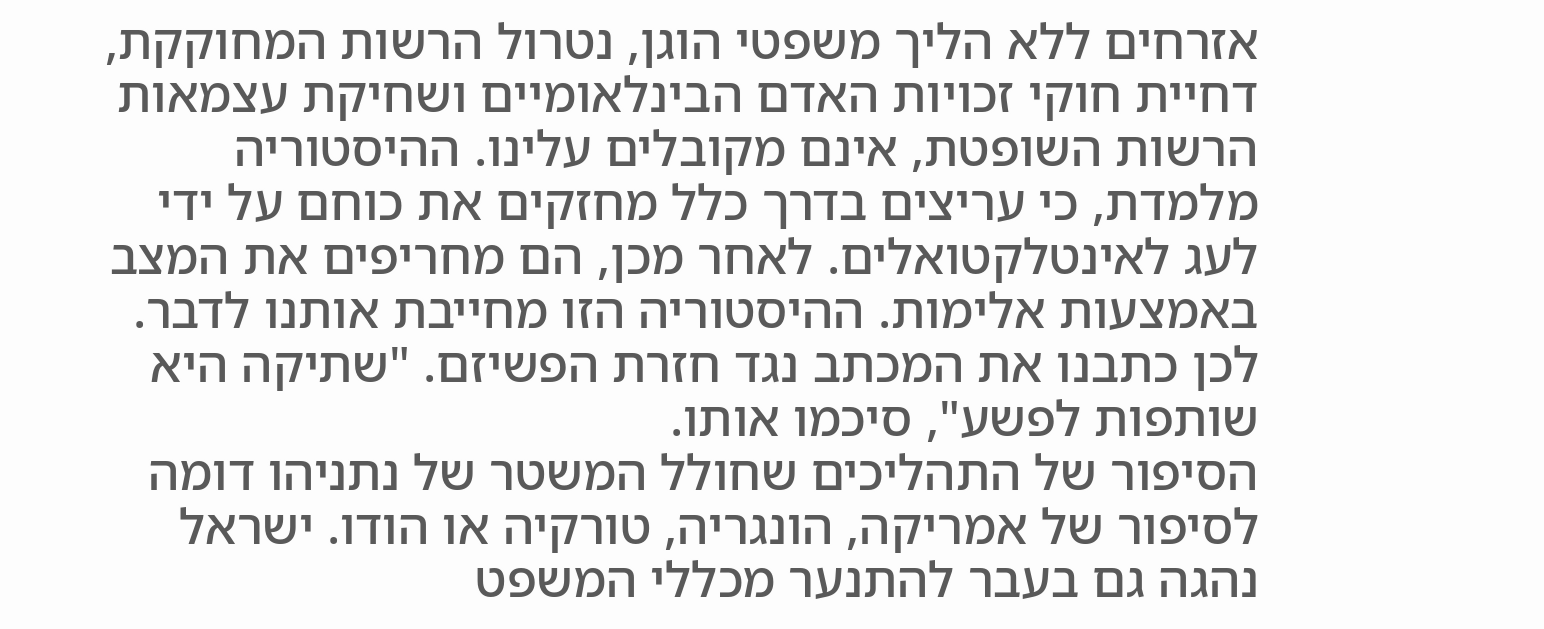אזרחים ללא הליך משפטי הוגן, נטרול הרשות המחוקקת, דחיית חוקי זכויות האדם הבינלאומיים ושחיקת עצמאות הרשות השופטת, אינם מקובלים עלינו. ההיסטוריה מלמדת, כי עריצים בדרך כלל מחזקים את כוחם על ידי לעג לאינטלקטואלים. לאחר מכן, הם מחריפים את המצב באמצעות אלימות. ההיסטוריה הזו מחייבת אותנו לדבר. לכן כתבנו את המכתב נגד חזרת הפשיזם. "שתיקה היא שותפות לפשע", סיכמו אותו.
הסיפור של התהליכים שחולל המשטר של נתניהו דומה לסיפור של אמריקה, הונגריה, טורקיה או הודו. ישראל נהגה גם בעבר להתנער מכללי המשפט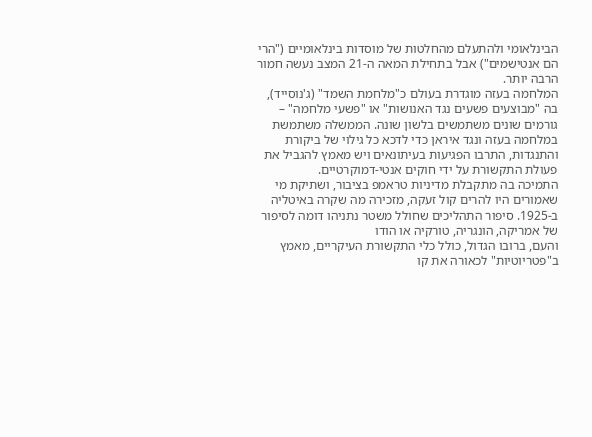הבינלאומי ולהתעלם מהחלטות של מוסדות בינלאומיים ("הרי הם אנטישמים") אבל בתחילת המאה ה-21 המצב נעשה חמור הרבה יותר.
המלחמה בעזה מוגדרת בעולם כ"מלחמת השמד" (ג'נוסייד), בה "מבוצעים פשעים נגד האנושות" או "פשעי מלחמה" – גורמים שונים משתמשים בלשון שונה. הממשלה משתמשת במלחמה בעזה ונגד איראן כדי לדכא כל גילוי של ביקורת והתנגדות, התרבו הפגיעות בעיתונאים ויש מאמץ להגביל את פעולת התקשורת על ידי חוקים אנטי-דמוקרטיים.
התמיכה בה מתקבלת מדיניות טראמפ בציבור, ושתיקת מי שאמורים היו להרים קול זעקה, מזכירה מה שקרה באיטליה ב-1925. סיפור התהליכים שחולל משטר נתניהו דומה לסיפור של אמריקה, הונגריה, טורקיה או הודו
והעם, ברובו הגדול, כולל כלי התקשורת העיקריים, מאמץ ב"פטריוטיות" לכאורה את קו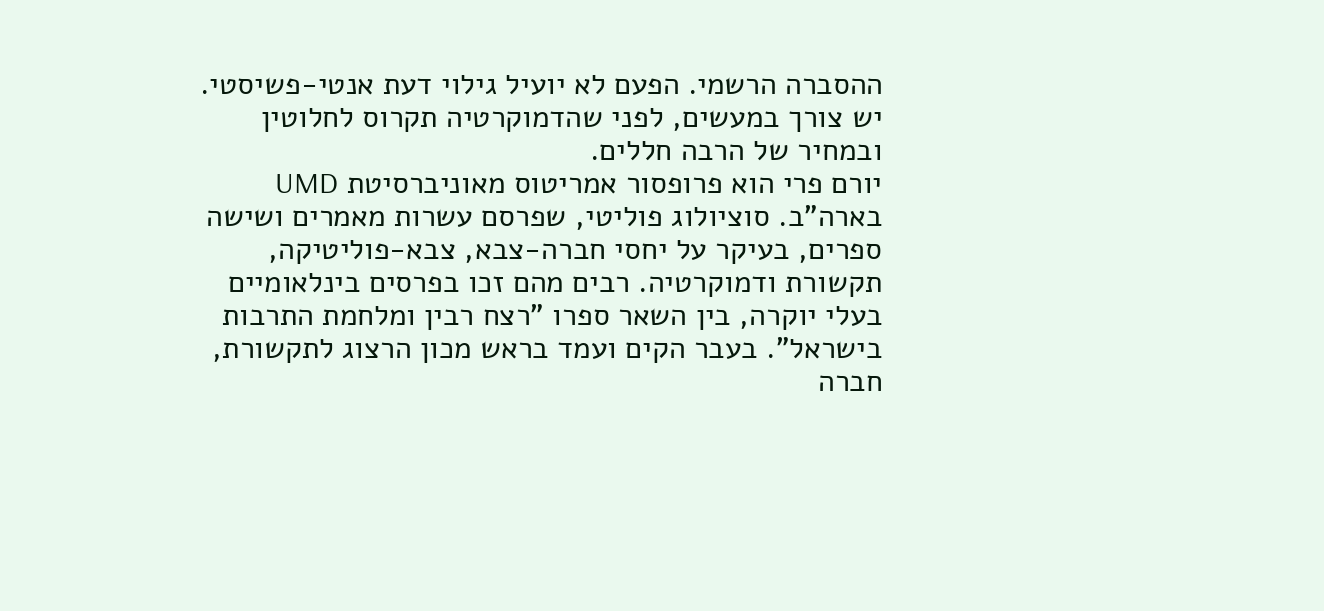ההסברה הרשמי. הפעם לא יועיל גילוי דעת אנטי-פשיסטי. יש צורך במעשים, לפני שהדמוקרטיה תקרוס לחלוטין ובמחיר של הרבה חללים.
יורם פרי הוא פרופסור אמריטוס מאוניברסיטת UMD בארה"ב. סוציולוג פוליטי, שפרסם עשרות מאמרים ושישה ספרים, בעיקר על יחסי חברה-צבא, צבא-פוליטיקה, תקשורת ודמוקרטיה. רבים מהם זכו בפרסים בינלאומיים בעלי יוקרה, בין השאר ספרו "רצח רבין ומלחמת התרבות בישראל". בעבר הקים ועמד בראש מכון הרצוג לתקשורת, חברה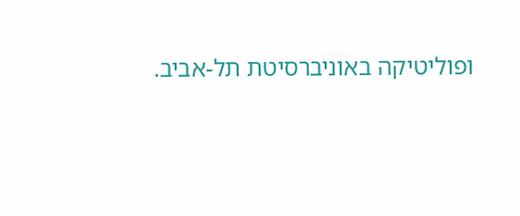ופוליטיקה באוניברסיטת תל-אביב.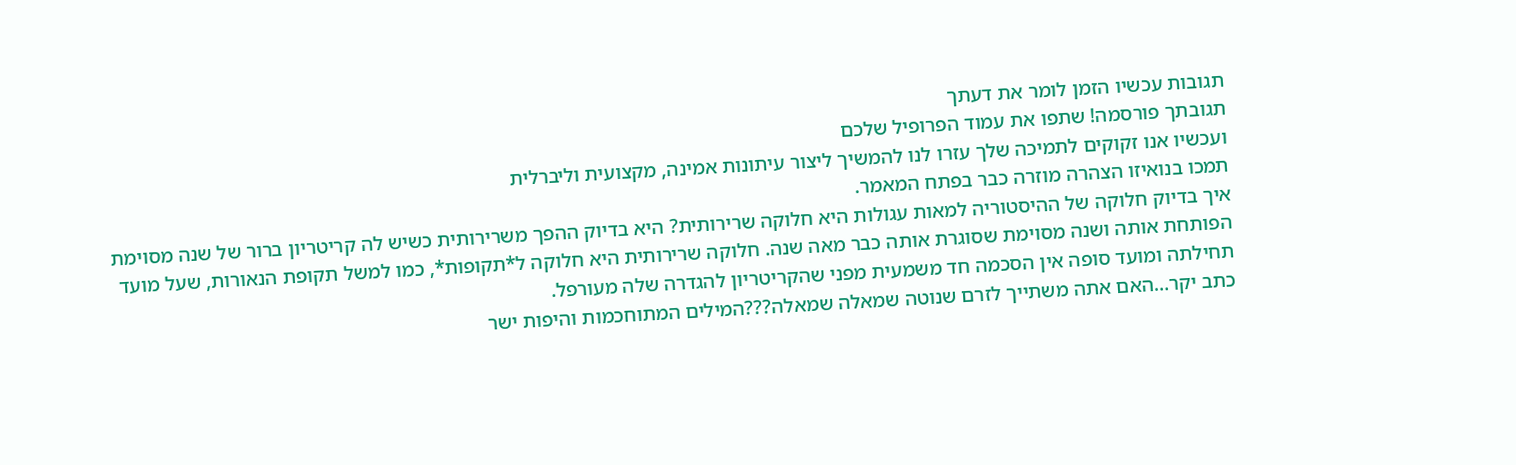תגובות עכשיו הזמן לומר את דעתך
תגובתך פורסמה! שתפו את עמוד הפרופיל שלכם
ועכשיו אנו זקוקים לתמיכה שלך עזרו לנו להמשיך ליצור עיתונות אמינה, מקצועית וליברלית
תמכו בנואיזו הצהרה מוזרה כבר בפתח המאמר.
איך בדיוק חלוקה של ההיסטוריה למאות עגולות היא חלוקה שרירותית? היא בדיוק ההפך משרירותית כשיש לה קריטריון ברור של שנה מסוימת הפותחת אותה ושנה מסוימת שסוגרת אותה כבר מאה שנה. חלוקה שרירותית היא חלוקה ל*תקופות*, כמו למשל תקופת הנאורות, שעל מועד תחילתה ומועד סופה אין הסכמה חד משמעית מפני שהקריטריון להגדרה שלה מעורפל.
כתב יקר…האם אתה משתייך לזרם שנוטה שמאלה שמאלה???המילים המתוחכמות והיפות ישר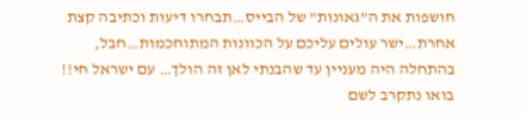חושפות את ה"גאונות" של הבייס…תבחרו דיעות וכתיבה קצת אחרת…ישר עולים עליכם על הכוונות המתוחכמות…חבל, בהתחלה היה מעניין עד שהבנתי לאן זה הולך… עם ישראל חי!!
בואו נתקרב לשם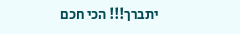יתברך!!! הכי חכם